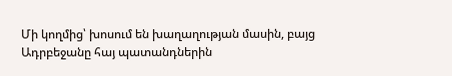Մի կողմից՝ խոսում են խաղաղության մասին, բայց Ադրբեջանը հայ պատանդներին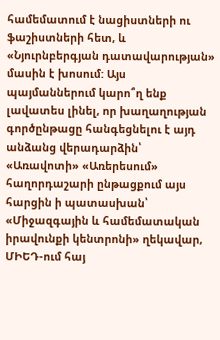համեմատում է նացիստների ու ֆաշիստների հետ, և «Նյուրնբերգյան դատավարության» մասին է խոսում: Այս պայմաններում կարո՞ղ ենք լավատես լինել, որ խաղաղության գործընթացը հանգեցնելու է այդ անձանց վերադարձին՝ «Առավոտի» «Առերեսում» հաղորդաշարի ընթացքում այս հարցին ի պատասխան՝ «Միջազգային և համեմատական իրավունքի կենտրոնի» ղեկավար, ՄԻԵԴ-ում հայ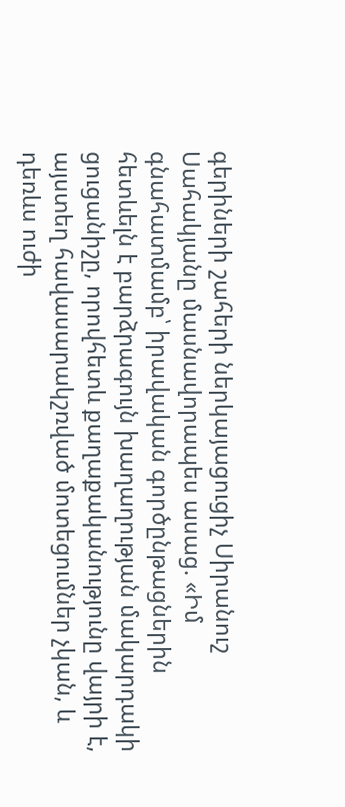գերիների շահերի ներկայացուցիչ Սիրանուշ Սահակյանը մասնավորապես ասաց. «Իմ գնահատմամբ՝ իրավական գործընթացներին հետևելն է բարձրագույն խաղաղության մակարդակի ցուցանիշը, որովհետև քաղաքականությունը վայրի է, այստեղ հավասարակշռված մոտեցումներ չկան, և դեռևս ուժի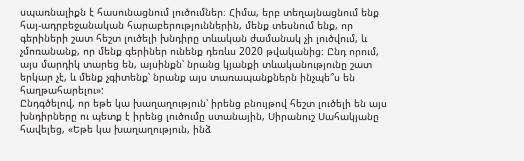սպառնալիքն է հասունացնում լուծումներ։ Հիմա, երբ տեղայնացնում ենք հայ-ադրբեջանական հարաբերություններին, մենք տեսնում ենք, որ գերիների շատ հեշտ լուծելի խնդիրը տևական ժամանակ չի լուծվում, և չմոռանանք, որ մենք գերիներ ունենք դեռևս 2020 թվականից։ Ընդ որում, այս մարդիկ տարեց են, այսինքն՝ նրանց կյանքի տևականությունը շատ երկար չէ, և մենք չգիտենք՝ նրանք այս տառապանքներն ինչպե՞ս են հաղթահարելու»:
Ընդգծելով, որ եթե կա խաղաղություն՝ իրենց բնույթով հեշտ լուծելի են այս խնդիրները ու պետք է իրենց լուծումը ստանային, Սիրանուշ Սահակյանը հավելեց, «Եթե կա խաղաղություն, ինձ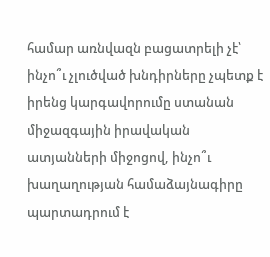համար առնվազն բացատրելի չէ՝ ինչո՞ւ չլուծված խնդիրները չպետք է իրենց կարգավորումը ստանան միջազգային իրավական ատյանների միջոցով, ինչո՞ւ խաղաղության համաձայնագիրը պարտադրում է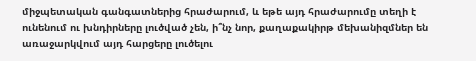միջպետական գանգատներից հրաժարում, և եթե այդ հրաժարումը տեղի է ունենում ու խնդիրները լուծված չեն, ի՞նչ նոր, քաղաքակիրթ մեխանիզմներ են առաջարկվում այդ հարցերը լուծելու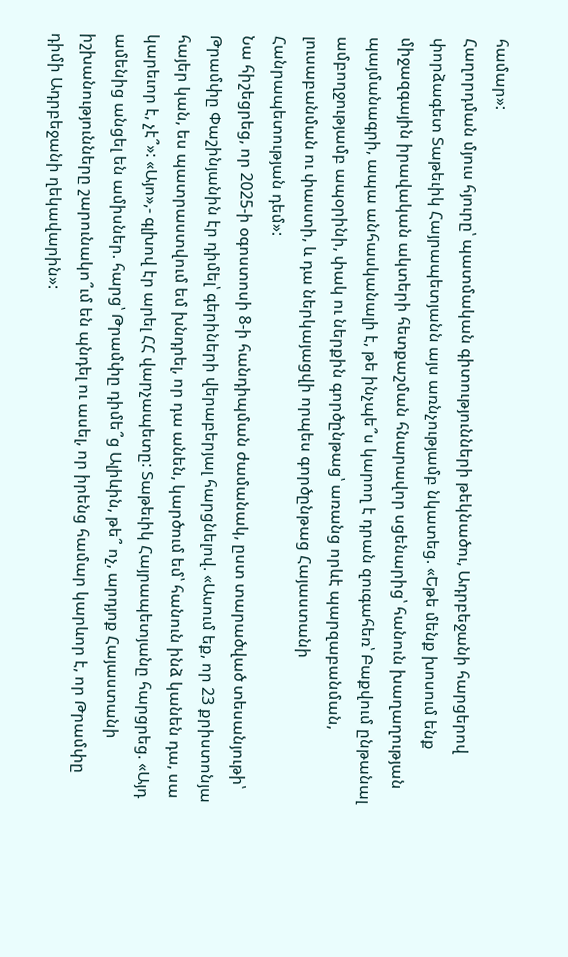համար»:
Հաղորդման մյուս հյուրը՝ պատմական գիտությունների թեկնածու, Ադրբեջանի հարցերով փորձագետ Տաթեւիկ Հայրապետյանն այս առնչությամբ նկատեց. «Եթե մենք խոսում ենք միջազգային իրավական ակտերի հետքաշման հնարավոր սցենարից՝ հանուն խաղաղության պայմանագրի, ապա անհասկանալի է, թե ինչպե՞ս կարող է դրան զուգահեռ՝ Բաքվում ընթանալ ամբողջությամբ ապօրինի, փակ ու ներքին գործընթաց՝ առանց որևէ պարզաբանման, լուսաբանման ու փաստի, և դա ներկայացվի որպես գործընթաց Հայաստանի Հանրապետության դեմ»:
Նա հիշեցրեց, որ 2025-ի օգոստոսի 8-ի հանդիպման ժամանակ, ըստ տարածված տեսանյութի՝ Թրամփը Փաշինյանին էր դիմել՝ գերիների վերաբերյալ հարցնելով. «Ասում եք, որ 23 քրիստոնյա հայեր կան, ես պատրաստվում եմ խնդրել, որ դա անեն, կարծում եմ՝ հանուն ինձ կանեն դա, սա կարեւոր է, չէ՞»: «Այո»,- գլխով էր արել ՀՀ վարչապետը: Տաթեւիկ Հայրապետյանը հարցրեց. «Այդ ամենից անցել են ամիսներ. հարց՝ Թրամփը դիմե՞ց Ալիևին, թե՞ ոչ, արդյոք Հայաստանի իշխանությունները շարունակո՞ւմ են պնդել ու ասել, որ իրենց համար կարևոր է, որ Թրամփը դիմի Ադրբեջանի ղեկավարին»: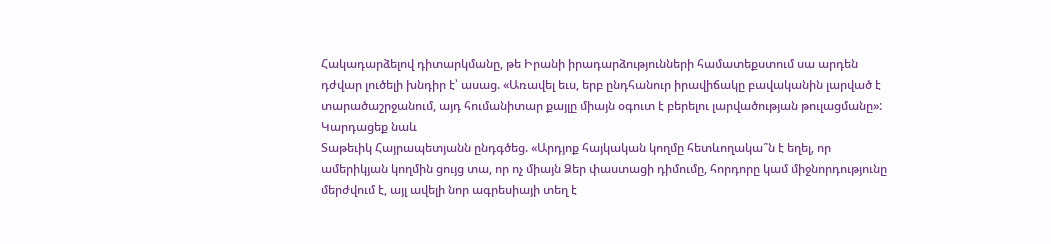Հակադարձելով դիտարկմանը, թե Իրանի իրադարձությունների համատեքստում սա արդեն դժվար լուծելի խնդիր է՝ ասաց. «Առավել եւս, երբ ընդհանուր իրավիճակը բավականին լարված է տարածաշրջանում, այդ հումանիտար քայլը միայն օգուտ է բերելու լարվածության թուլացմանը»:
Կարդացեք նաև
Տաթեւիկ Հայրապետյանն ընդգծեց. «Արդյոք հայկական կողմը հետևողակա՞ն է եղել, որ ամերիկյան կողմին ցույց տա, որ ոչ միայն Ձեր փաստացի դիմումը, հորդորը կամ միջնորդությունը մերժվում է, այլ ավելի նոր ագրեսիայի տեղ է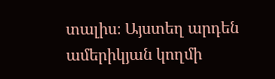տալիս։ Այստեղ արդեն ամերիկյան կողմի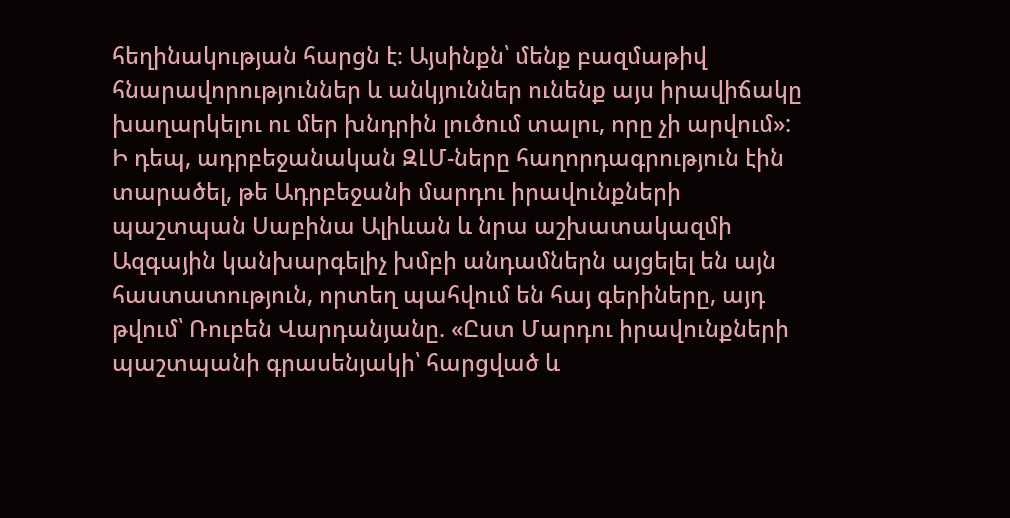հեղինակության հարցն է։ Այսինքն՝ մենք բազմաթիվ հնարավորություններ և անկյուններ ունենք այս իրավիճակը խաղարկելու ու մեր խնդրին լուծում տալու, որը չի արվում»:
Ի դեպ, ադրբեջանական ԶԼՄ-ները հաղորդագրություն էին տարածել, թե Ադրբեջանի մարդու իրավունքների պաշտպան Սաբինա Ալիևան և նրա աշխատակազմի Ազգային կանխարգելիչ խմբի անդամներն այցելել են այն հաստատություն, որտեղ պահվում են հայ գերիները, այդ թվում՝ Ռուբեն Վարդանյանը. «Ըստ Մարդու իրավունքների պաշտպանի գրասենյակի՝ հարցված և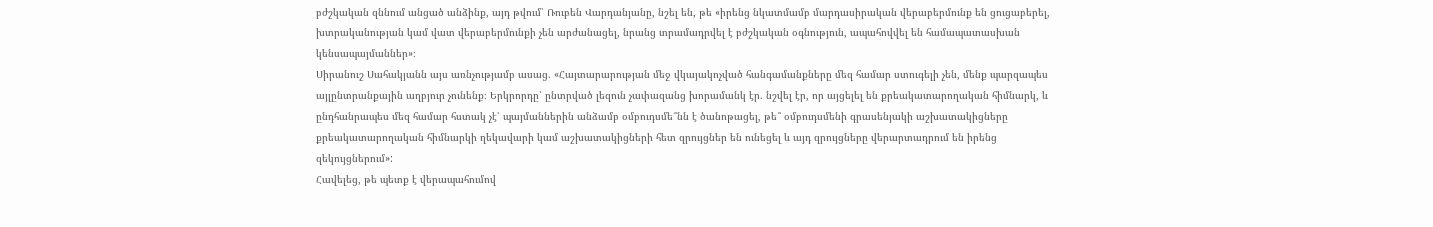բժշկական զննում անցած անձինք, այդ թվում՝ Ռուբեն Վարդանյանը, նշել են, թե «իրենց նկատմամբ մարդասիրական վերաբերմունք են ցուցաբերել, խտրականության կամ վատ վերաբերմունքի չեն արժանացել, նրանց տրամադրվել է բժշկական օգնություն, ապահովվել են համապատասխան կենսապայմաններ»։
Սիրանուշ Սահակյանն այս առնչությամբ ասաց. «Հայտարարության մեջ վկայակոչված հանգամանքները մեզ համար ստուգելի չեն, մենք պարզապես այլընտրանքային աղբյուր չունենք։ Երկրորդը՝ ընտրված լեզուն չափազանց խորամանկ էր. նշվել էր, որ այցելել են քրեակատարողական հիմնարկ, և ընդհանրապես մեզ համար հստակ չէ՝ պայմաններին անձամբ օմբուդսմե՞նն է ծանոթացել, թե՞ օմբուդսմենի գրասենյակի աշխատակիցները քրեակատարողական հիմնարկի ղեկավարի կամ աշխատակիցների հետ զրույցներ են ունեցել և այդ զրույցները վերարտադրում են իրենց զեկույցներում»:
Հավելեց, թե պետք է վերապահումով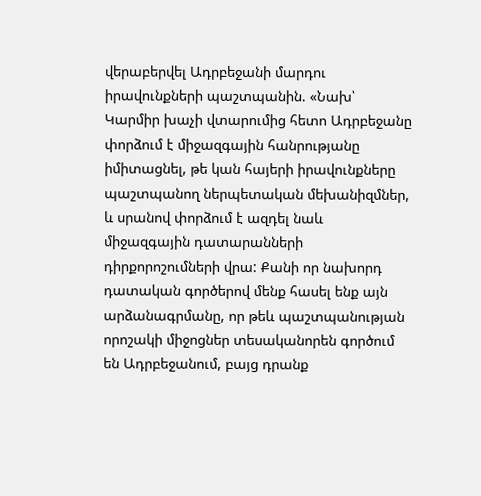վերաբերվել Ադրբեջանի մարդու իրավունքների պաշտպանին. «Նախ՝ Կարմիր խաչի վտարումից հետո Ադրբեջանը փորձում է միջազգային հանրությանը իմիտացնել, թե կան հայերի իրավունքները պաշտպանող ներպետական մեխանիզմներ, և սրանով փորձում է ազդել նաև միջազգային դատարանների դիրքորոշումների վրա: Քանի որ նախորդ դատական գործերով մենք հասել ենք այն արձանագրմանը, որ թեև պաշտպանության որոշակի միջոցներ տեսականորեն գործում են Ադրբեջանում, բայց դրանք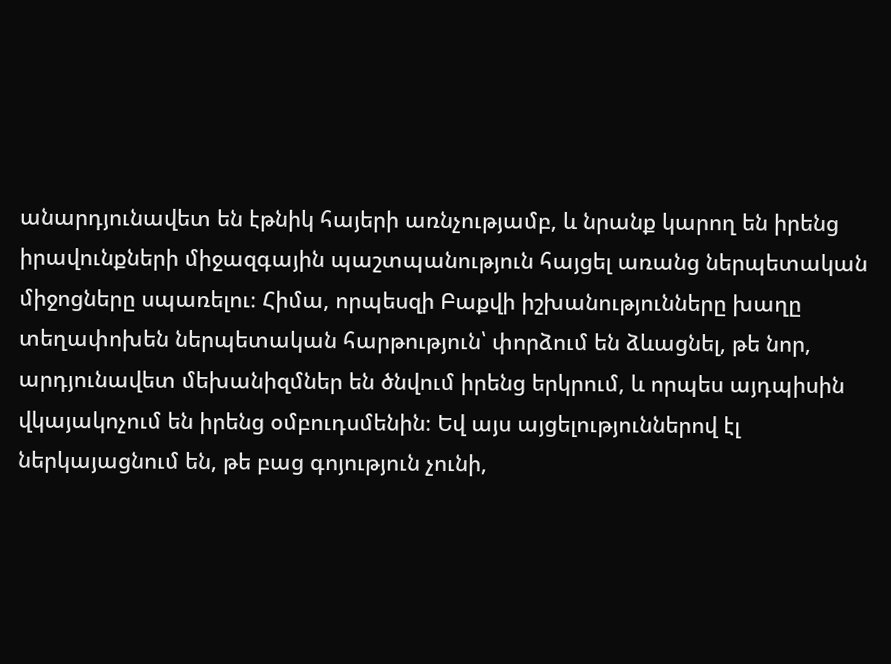անարդյունավետ են էթնիկ հայերի առնչությամբ, և նրանք կարող են իրենց իրավունքների միջազգային պաշտպանություն հայցել առանց ներպետական միջոցները սպառելու։ Հիմա, որպեսզի Բաքվի իշխանությունները խաղը տեղափոխեն ներպետական հարթություն՝ փորձում են ձևացնել, թե նոր, արդյունավետ մեխանիզմներ են ծնվում իրենց երկրում, և որպես այդպիսին վկայակոչում են իրենց օմբուդսմենին։ Եվ այս այցելություններով էլ ներկայացնում են, թե բաց գոյություն չունի,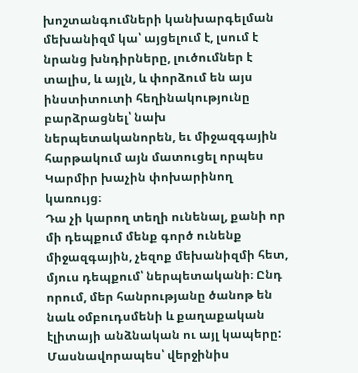խոշտանգումների կանխարգելման մեխանիզմ կա՝ այցելում է, լսում է նրանց խնդիրները, լուծումներ է տալիս, և այլն, և փորձում են այս ինստիտուտի հեղինակությունը բարձրացնել՝ նախ ներպետականորեն, եւ միջազգային հարթակում այն մատուցել որպես Կարմիր խաչին փոխարինող կառույց։
Դա չի կարող տեղի ունենալ, քանի որ մի դեպքում մենք գործ ունենք միջազգային, չեզոք մեխանիզմի հետ, մյուս դեպքում՝ ներպետականի։ Ընդ որում, մեր հանրությանը ծանոթ են նաև օմբուդսմենի և քաղաքական էլիտայի անձնական ու այլ կապերը: Մասնավորապես՝ վերջինիս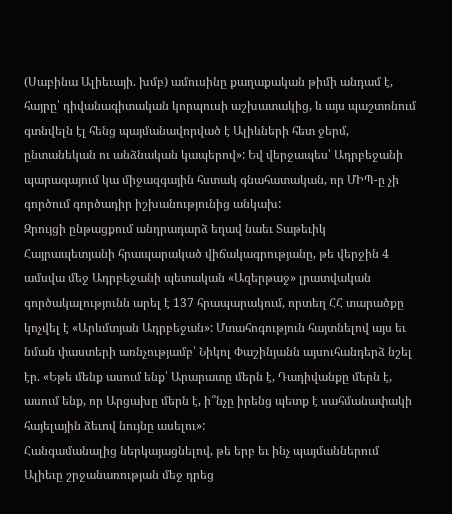(Սաբինա Ալիեւայի. խմբ) ամուսինը քաղաքական թիմի անդամ է, հայրը՝ դիվանագիտական կորպուսի աշխատակից, և այս պաշտոնում գտնվելն էլ հենց պայմանավորված է Ալիևների հետ ջերմ, ընտանեկան ու անձնական կապերով»: Եվ վերջապես՝ Ադրբեջանի պարագայում կա միջազգային հստակ գնահատական, որ ՄԻՊ-ը չի գործում գործադիր իշխանությունից անկախ:
Զրույցի ընթացքում անդրադարձ եղավ նաեւ Տաթեւիկ Հայրապետյանի հրապարակած վիճակագրությանը, թե վերջին 4 ամսվա մեջ Ադրբեջանի պետական «Ազերթաջ» լրատվական գործակալությունն արել է 137 հրապարակում, որտեղ ՀՀ տարածքը կոչվել է «Արևմտյան Ադրբեջան»: Մտահոգություն հայտնելով այս եւ նման փաստերի առնչությամբ՝ Նիկոլ Փաշինյանն այսուհանդերձ նշել էր. «Եթե մենք ասում ենք՝ Արարատը մերն է, Դադիվանքը մերն է, ասում ենք, որ Արցախը մերն է, ի՞նչը իրենց պետք է սահմանափակի հայելային ձեւով նույնը ասելու»:
Հանգամանալից ներկայացնելով, թե երբ եւ ինչ պայմաններում Ալիեւը շրջանառության մեջ դրեց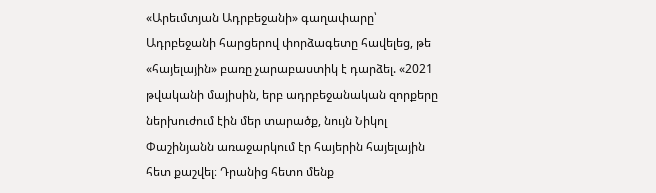«Արեւմտյան Ադրբեջանի» գաղափարը՝ Ադրբեջանի հարցերով փորձագետը հավելեց, թե «հայելային» բառը չարաբաստիկ է դարձել. «2021 թվականի մայիսին, երբ ադրբեջանական զորքերը ներխուժում էին մեր տարածք, նույն Նիկոլ Փաշինյանն առաջարկում էր հայերին հայելային հետ քաշվել։ Դրանից հետո մենք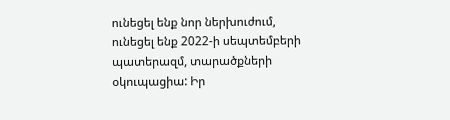ունեցել ենք նոր ներխուժում, ունեցել ենք 2022-ի սեպտեմբերի պատերազմ, տարածքների օկուպացիա: Իր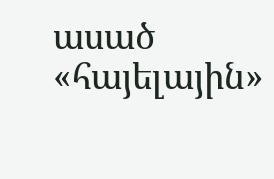ասած «հայելային»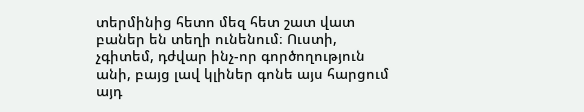տերմինից հետո մեզ հետ շատ վատ բաներ են տեղի ունենում։ Ուստի, չգիտեմ, դժվար ինչ-որ գործողություն անի, բայց լավ կլիներ գոնե այս հարցում այդ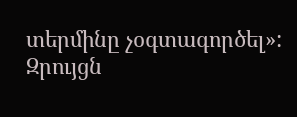տերմինը չօգտագործել»:
Զրույցն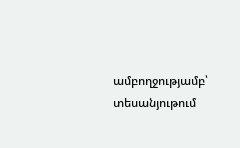ամբողջությամբ՝ տեսանյութում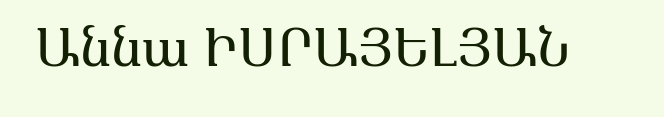Աննա ԻՍՐԱՅԵԼՅԱՆ